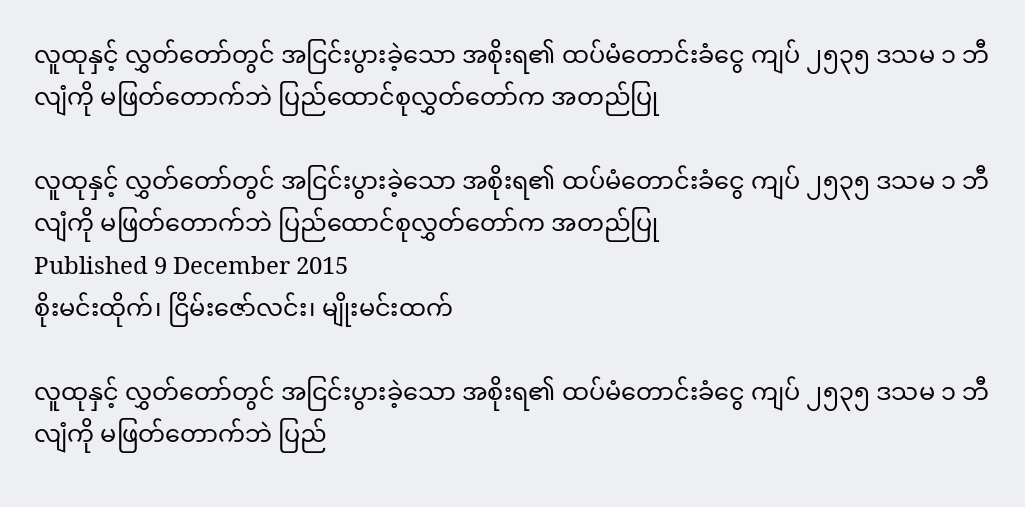လူထုနှင့် လွှတ်တော်တွင် အငြင်းပွားခဲ့သော အစိုးရ၏ ထပ်မံတောင်းခံငွေ ကျပ် ၂၅၃၅ ဒသမ ၁ ဘီလျံကို မဖြတ်တောက်ဘဲ ပြည်ထောင်စုလွှတ်တော်က အတည်ပြု

လူထုနှင့် လွှတ်တော်တွင် အငြင်းပွားခဲ့သော အစိုးရ၏ ထပ်မံတောင်းခံငွေ ကျပ် ၂၅၃၅ ဒသမ ၁ ဘီလျံကို မဖြတ်တောက်ဘဲ ပြည်ထောင်စုလွှတ်တော်က အတည်ပြု
Published 9 December 2015
စိုးမင်းထိုက်၊ ငြိမ်းဇော်လင်း၊ မျိုးမင်းထက်

လူထုနှင့် လွှတ်တော်တွင် အငြင်းပွားခဲ့သော အစိုးရ၏ ထပ်မံတောင်းခံငွေ ကျပ် ၂၅၃၅ ဒသမ ၁ ဘီလျံကို မဖြတ်တောက်ဘဲ ပြည်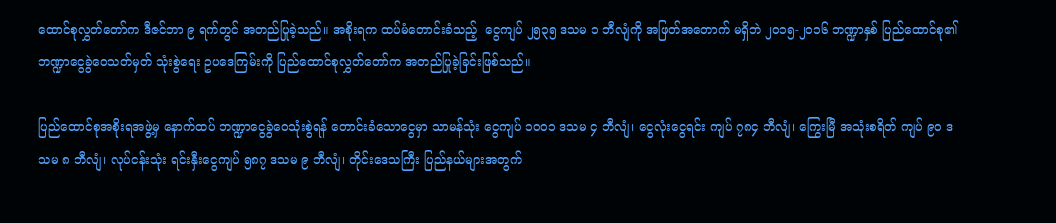ထောင်စုလွှတ်တော်က ဒီဇင်ဘာ ၉ ရက်တွင် အတည်ပြုခဲ့သည်။ အစိုးရက ထပ်မံတောင်းခံသည့်  ငွေကျပ် ၂၅၃၅ ဒသမ ၁ ဘီလျံကို အဖြတ်အတောက် မရှိဘဲ ၂၀၁၅-၂၀၁၆ ဘဏ္ဍာနှစ် ပြည်ထောင်စု၏ ဘဏ္ဍာငွေခွဲဝေသတ်မှတ် သုံးစွဲရေး ဥပဒေကြမ်းကို ပြည်ထောင်စုလွှတ်တော်က အတည်ပြုခဲ့ခြင်းဖြစ်သည်။

ပြည်ထောင်စုအစိုးရအဖွဲ့မှ နောက်ထပ် ဘဏ္ဍာငွေခွဲဝေသုံးစွဲရန် တောင်းခံသောငွေမှာ သာမန်သုံး ငွေကျပ် ၁၀၀၁ ဒသမ ၄ ဘီလျံ၊ ငွေလုံးငွေရင်း ကျပ် ၇၈၄ ဘီလျံ၊ ကြွေးမြီ အသုံးစရိတ် ကျပ် ၉၀ ဒသမ ၈ ဘီလျံ၊ လုပ်ငန်းသုံး ရင်းနှီးငွေကျပ် ၅၈၇ ဒသမ ၉ ဘီလျံ၊ တိုင်းဒေသကြီး ပြည်နယ်များအတွက်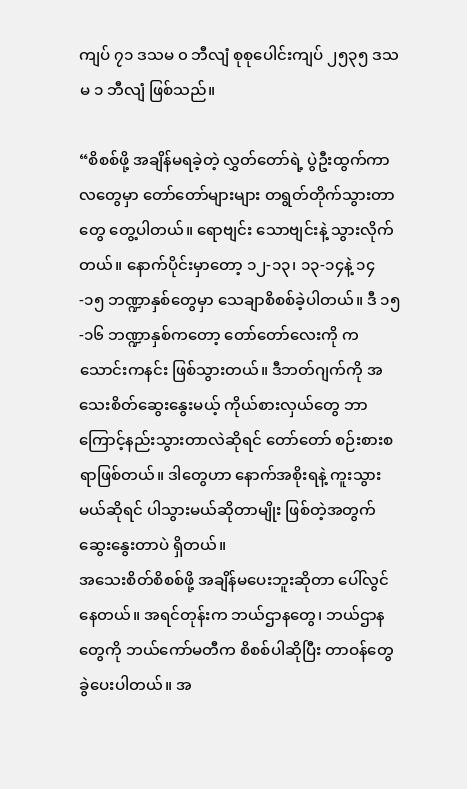ကျပ် ၇၁ ဒသမ ၀ ဘီလျံ စုစုပေါင်းကျပ် ၂၅၃၅ ဒသမ ၁ ဘီလျံ ဖြစ်သည်။

“စိစစ်ဖို့ အချိန်မရခဲ့တဲ့ လွှတ်တော်ရဲ့ ပွဲဦးထွက်ကာလတွေမှာ တော်တော်များများ တရွတ်တိုက်သွားတာတွေ တွေ့ပါတယ်။ ရောဗျင်း သောဗျင်းနဲ့ သွားလိုက်တယ်။ နောက်ပိုင်းမှာတော့ ၁၂-၁၃၊ ၁၃-၁၄နဲ့ ၁၄-၁၅ ဘဏ္ဍာနှစ်တွေမှာ သေချာစိစစ်ခဲ့ပါတယ်။ ဒီ ၁၅-၁၆ ဘဏ္ဍာနှစ်ကတော့ တော်တော်လေးကို ကသောင်းကနင်း ဖြစ်သွားတယ်။ ဒီဘတ်ဂျက်ကို အသေးစိတ်ဆွေးနွေးမယ့် ကိုယ်စားလှယ်တွေ ဘာကြောင့်နည်းသွားတာလဲဆိုရင် တော်တော် စဉ်းစားစရာဖြစ်တယ်။ ဒါတွေဟာ နောက်အစိုးရနဲ့ ကူးသွားမယ်ဆိုရင် ပါသွားမယ်ဆိုတာမျိုး ဖြစ်တဲ့အတွက် ဆွေးနွေးတာပဲ ရှိတယ်။
အသေးစိတ်စိစစ်ဖို့ အချိန်မပေးဘူးဆိုတာ ပေါ်လွင်နေတယ်။ အရင်တုန်းက ဘယ်ဌာနတွေ၊ ဘယ်ဌာနတွေကို ဘယ်ကော်မတီက စိစစ်ပါဆိုပြီး တာဝန်တွေခွဲပေးပါတယ်။ အ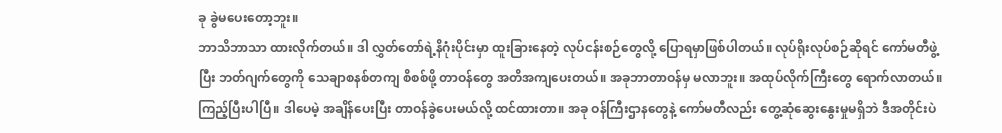ခု ခွဲမပေးတော့ဘူး။
ဘာသိဘာသာ ထားလိုက်တယ်။ ဒါ လွှတ်တော်ရဲ့နိဂုံးပိုင်းမှာ ထူးခြားနေတဲ့ လုပ်ငန်းစဉ်တွေလို့ ပြောရမှာဖြစ်ပါတယ်။ လုပ်ရိုးလုပ်စဉ်ဆိုရင် ကော်မတီဖွဲ့ပြီး ဘတ်ဂျက်တွေကို သေချာစနစ်တကျ စိစစ်ဖို့ တာဝန်တွေ အတိအကျပေးတယ်။ အခုဘာတာဝန်မှ မလာဘူး။ အထုပ်လိုက်ကြီးတွေ ရောက်လာတယ်။ ကြည့်ပြီးပါပြီ။ ဒါပေမဲ့ အချိန်ပေးပြီး တာဝန်ခွဲပေးမယ်လို့ ထင်ထားတာ။ အခု ဝန်ကြီးဌာနတွေနဲ့ ကော်မတီလည်း တွေ့ဆုံဆွေးနွေးမှုမရှိဘဲ ဒီအတိုင်းပဲ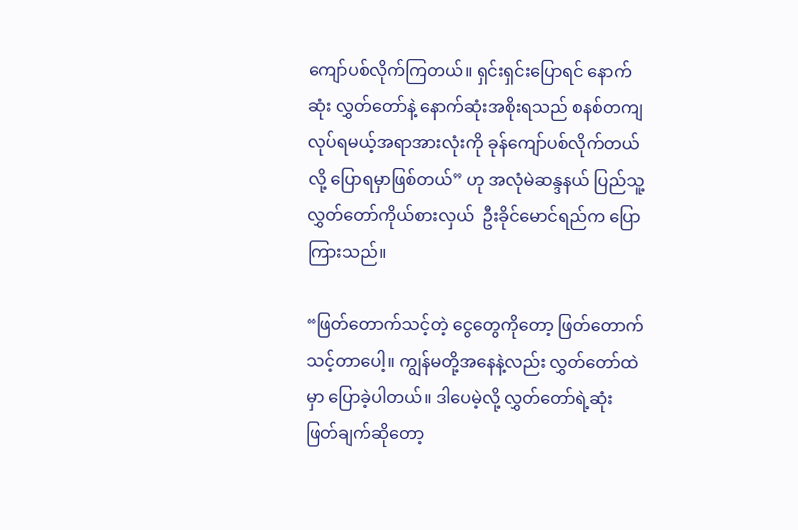ကျော်ပစ်လိုက်ကြတယ်။ ရှင်းရှင်းပြောရင် နောက်ဆုံး လွှတ်တော်နဲ့ နောက်ဆုံးအစိုးရသည် စနစ်တကျလုပ်ရမယ့်အရာအားလုံးကို ခုန်ကျော်ပစ်လိုက်တယ်လို့ ပြောရမှာဖြစ်တယ်” ဟု အလုံမဲဆန္ဒနယ် ပြည်သူ့လွှတ်တော်ကိုယ်စားလှယ်  ဦးခိုင်မောင်ရည်က ပြောကြားသည်။

“ဖြတ်တောက်သင့်တဲ့ ငွေတွေကိုတော့ ဖြတ်တောက်သင့်တာပေါ့။ ကျွန်မတို့အနေနဲ့လည်း လွှတ်တော်ထဲမှာ ပြောခဲ့ပါတယ်။ ဒါပေမဲ့လို့ လွှတ်တော်ရဲ့ဆုံးဖြတ်ချက်ဆိုတော့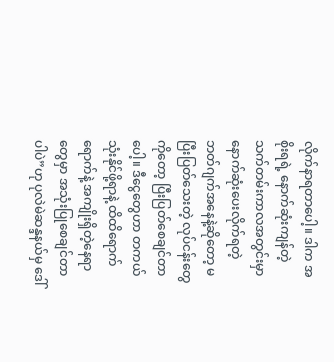လိုက်နာရတာပေါ့။ ဒါက အစိုးရရဲ့ နောက်ဆုံးကျန်တဲ့ သက်တမ်းကာလအတွင်းမှာ နောက်ဆုံးပေးလိုက်ရတဲ့ ဘတ်ဂျက်အနေနဲ့ဆိုတော့ မပြီးပြတ်သေးတဲ့ လုပ်ငန်းတွေကိုတော့ ပြီးပြတ်စေချင်တာပေါ့။ ဒီငွေတွေဟာ တကယ်သုံးနိုင်ဖို့ရာနဲ့ ထိထိရောက်ရောက်နဲ့ အကျိုးရှိတဲ့နေရာတွေမှာ အသုံးပြုစေချင်တာပါပဲ”ဟု ပုလဲမဲဆန္ဒနယ်မှ ဒေါ်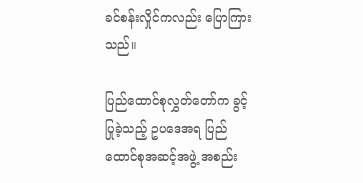ခင်စန်းလှိုင်ကလည်း ပြောကြားသည်။

ပြည်ထောင်စုလွှတ်တော်က ခွင့်ပြုခဲ့သည့် ဥပဒေအရ ပြည်ထောင်စုအဆင့်အဖွဲ့ အစည်း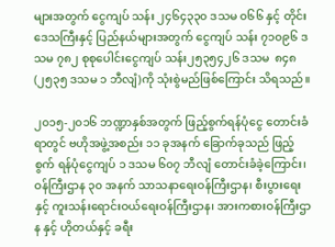များအတွက် ငွေကျပ် သန်း ၂၄၆၄၃၃၀ ဒသမ ၀၆၆ နှင့် တိုင်းဒေသကြီးနှင့် ပြည်နယ်များအတွက် ငွေကျပ် သန်း ၇၁၀၉၆ ဒသမ ၇၈၂ စုစုပေါင်းငွေကျပ် သန်း၂၅၃၅၄၂၆ ဒသမ  ၈၄၈ (၂၅၃၅ ဒသမ ၁ ဘီလျံ)ကို သုံးစွဲမည်ဖြစ်ကြောင်း သိရသည်။

၂၀၁၅-၂၀၁၆ ဘဏ္ဍာနှစ်အတွက် ဖြည့်စွက်ရန်ပုံငွေ တောင်းခံရာတွင် ဗဟိုအဖွဲ့အစည်း ၁၁ ခုအနက် ခြောက်ခုသည် ဖြည့်စွက် ရန်ပုံငွေကျပ် ၁ ဒသမ ၆၀၇ ဘီလျံ တောင်းခံခဲ့ကြောင်း၊ ဝန်ကြီးဌာန ၃၀ အနက် သာသနာရေးဝန်ကြီးဌာန၊ စီးပွားရေးနှင့် ကူးသန်းရောင်းဝယ်ရေးဝန်ကြီးဌာန၊ အားကစားဝန်ကြီးဌာန နှင့် ဟိုတယ်နှင့် ခရီး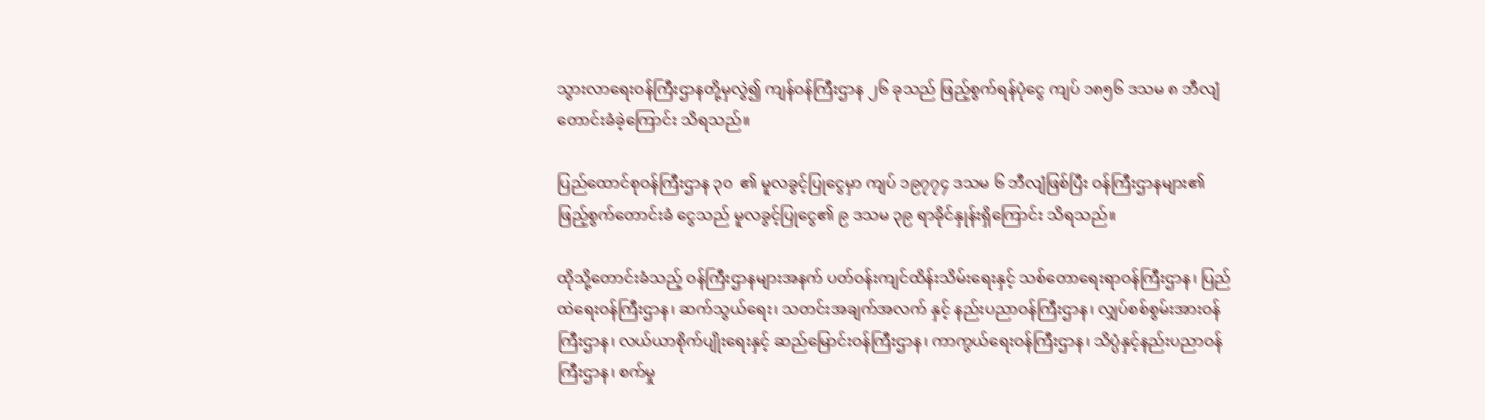သွားလာရေးဝန်ကြီးဌာနတို့မှလွဲ၍ ကျန်ဝန်ကြီးဌာန ၂၆ ခုသည် ဖြည့်စွက်ရန်ပုံငွေ ကျပ် ၁၈၅၆ ဒသမ ၈ ဘီလျံ တောင်းခံခဲ့ကြောင်း သိရသည်။

ပြည်ထောင်စုဝန်ကြီးဌာန ၃၀  ၏ မူလခွင့်ပြုငွေမှာ ကျပ် ၁၉၇၇၄ ဒသမ ၆ ဘီလျံဖြစ်ပြီး ဝန်ကြီးဌာနများ၏ ဖြည့်စွက်တောင်းခံ ငွေသည် မူလခွင့်ပြုငွေ၏ ၉ ဒသမ ၃၉ ရာခိုင်နှုန်းရှိကြောင်း သိရသည်။

ထိုသို့တောင်းခံသည့် ဝန်ကြီးဌာနများအနက် ပတ်ဝန်းကျင်ထိန်းသိမ်းရေးနှင့် သစ်တောရေးရာဝန်ကြီးဌာန၊ ပြည်ထဲရေးဝန်ကြီးဌာန၊ ဆက်သွယ်ရေး၊ သတင်းအချက်အလက် နှင့် နည်းပညာဝန်ကြီးဌာန၊ လျှပ်စစ်စွမ်းအားဝန်ကြီးဌာန၊ လယ်ယာစိုက်ပျိုးရေးနှင့် ဆည်မြောင်းဝန်ကြီးဌာန၊ ကာကွယ်ရေးဝန်ကြီးဌာန၊ သိပ္ပံနှင့်နည်းပညာဝန်ကြီးဌာန၊ စက်မှု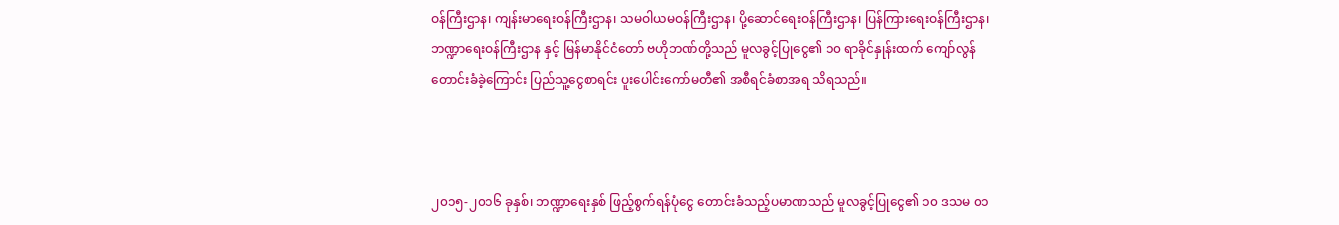ဝန်ကြီးဌာန၊ ကျန်းမာရေးဝန်ကြီးဌာန၊ သမဝါယမဝန်ကြီးဌာန၊ ပို့ဆောင်ရေးဝန်ကြီးဌာန၊ ပြန်ကြားရေးဝန်ကြီးဌာန၊ ဘဏ္ဍာရေးဝန်ကြီးဌာန နှင့် မြန်မာနိုင်ငံတော် ဗဟိုဘဏ်တို့သည် မူလခွင့်ပြုငွေ၏ ၁၀ ရာခိုင်နှုန်းထက် ကျော်လွန်တောင်းခံခဲ့ကြောင်း ပြည်သူ့ငွေစာရင်း ပူးပေါင်းကော်မတီ၏ အစီရင်ခံစာအရ သိရသည်။



၂၀၁၅-၂၀၁၆ ခုနှစ်၊ ဘဏ္ဍာရေးနှစ် ဖြည့်စွက်ရန်ပုံငွေ တောင်းခံသည့်ပမာဏသည် မူလခွင့်ပြုငွေ၏ ၁၀ ဒသမ ၀၁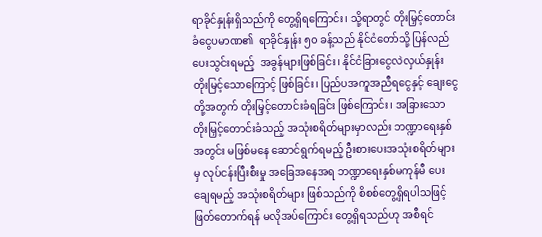ရာခိုင်နှုန်းရှိသည်ကို တွေ့ရှိရကြောင်း၊ သို့ရာတွင် တိုးမြှင့်တောင်းခံငွေပမာဏ၏  ရာခိုင်နှုန်း ၅၀ ခန့်သည် နိုင်ငံတော်သို့ ပြန်လည်ပေးသွင်းရမည့်  အခွန်များဖြစ်ခြင်း၊ နိုင်ငံခြားငွေလဲလှယ်နှုန်း တိုးမြင့်သောကြောင့် ဖြစ်ခြင်း၊ ပြည်ပအကူအညီရငွေနှင့် ချေးငွေတို့အတွက် တိုးမြှင့်တောင်းခံရခြင်း ဖြစ်ကြောင်း၊ အခြားသော တိုးမြှင့်တောင်းခံသည့် အသုံးစရိတ်များမှာလည်း ဘဏ္ဍာရေးနှစ်အတွင်း မဖြစ်မနေ ဆောင်ရွက်ရမည့် ဦးစားပေးအသုံးစရိတ်များမှ လုပ်ငန်းပြီးစီးမှု အခြေအနေအရ ဘဏ္ဍာရေးနှစ်မကုန်မီ ပေးချေရမည့် အသုံးစရိတ်များ ဖြစ်သည်ကို စိစစ်တွေ့ရှိရပါသဖြင့် ဖြတ်တောက်ရန် မလိုအပ်ကြောင်း တွေ့ရှိရသည်ဟု အစီရင်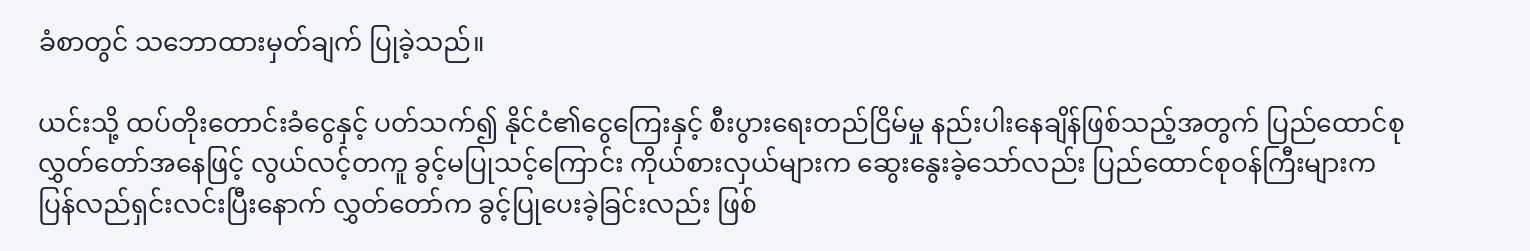ခံစာတွင် သဘောထားမှတ်ချက် ပြုခဲ့သည်။

ယင်းသို့ ထပ်တိုးတောင်းခံငွေနှင့် ပတ်သက်၍ နိုင်ငံ၏ငွေကြေးနှင့် စီးပွားရေးတည်ငြိမ်မှု နည်းပါးနေချိန်ဖြစ်သည့်အတွက် ပြည်ထောင်စုလွှတ်တော်အနေဖြင့် လွယ်လင့်တကူ ခွင့်မပြုသင့်ကြောင်း ကိုယ်စားလှယ်များက ဆွေးနွေးခဲ့သော်လည်း ပြည်ထောင်စုဝန်ကြီးများက ပြန်လည်ရှင်းလင်းပြီးနောက် လွှတ်တော်က ခွင့်ပြုပေးခဲ့ခြင်းလည်း ဖြစ်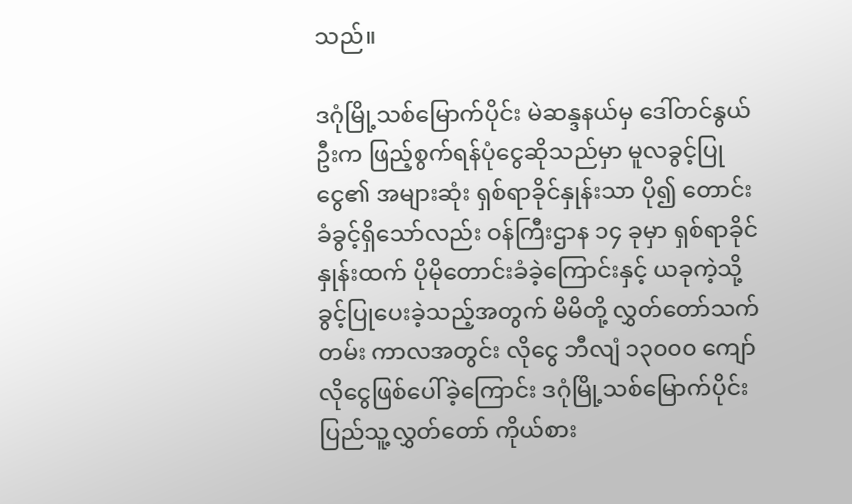သည်။

ဒဂုံမြို့သစ်မြောက်ပိုင်း မဲဆန္ဒနယ်မှ ဒေါ်တင်နွယ်ဦးက ဖြည့်စွက်ရန်ပုံငွေဆိုသည်မှာ မူလခွင့်ပြုငွေ၏ အများဆုံး ရှစ်ရာခိုင်နှုန်းသာ ပို၍ တောင်းခံခွင့်ရှိသော်လည်း ဝန်ကြီးဌာန ၁၄ ခုမှာ ရှစ်ရာခိုင်နှုန်းထက် ပိုမိုတောင်းခံခဲ့ကြောင်းနှင့် ယခုကဲ့သို့ ခွင့်ပြုပေးခဲ့သည့်အတွက် မိမိတို့ လွှတ်တော်သက်တမ်း ကာလအတွင်း လိုငွေ ဘီလျံ ၁၃၀၀၀ ကျော် လိုငွေဖြစ်ပေါ်ခဲ့ကြောင်း ဒဂုံမြို့သစ်မြောက်ပိုင်း ပြည်သူ့လွှတ်တော် ကိုယ်စား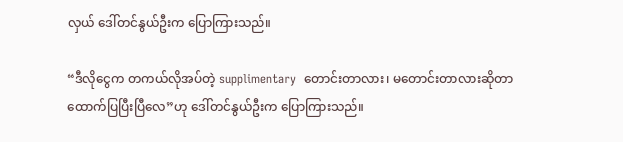လှယ် ဒေါ်တင်နွယ်ဦးက ပြောကြားသည်။

“ဒီလိုငွေက တကယ်လိုအပ်တဲ့ supplimentary  တောင်းတာလား၊ မတောင်းတာလားဆိုတာ ထောက်ပြပြီးပြီလေ”ဟု ဒေါ်တင်နွယ်ဦးက ပြောကြားသည်။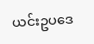ယင်းဥပဒေ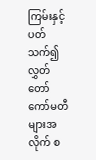ကြမ်းနှင့် ပတ်သက်၍ လွှတ်တော်ကော်မတီများအလိုက် စ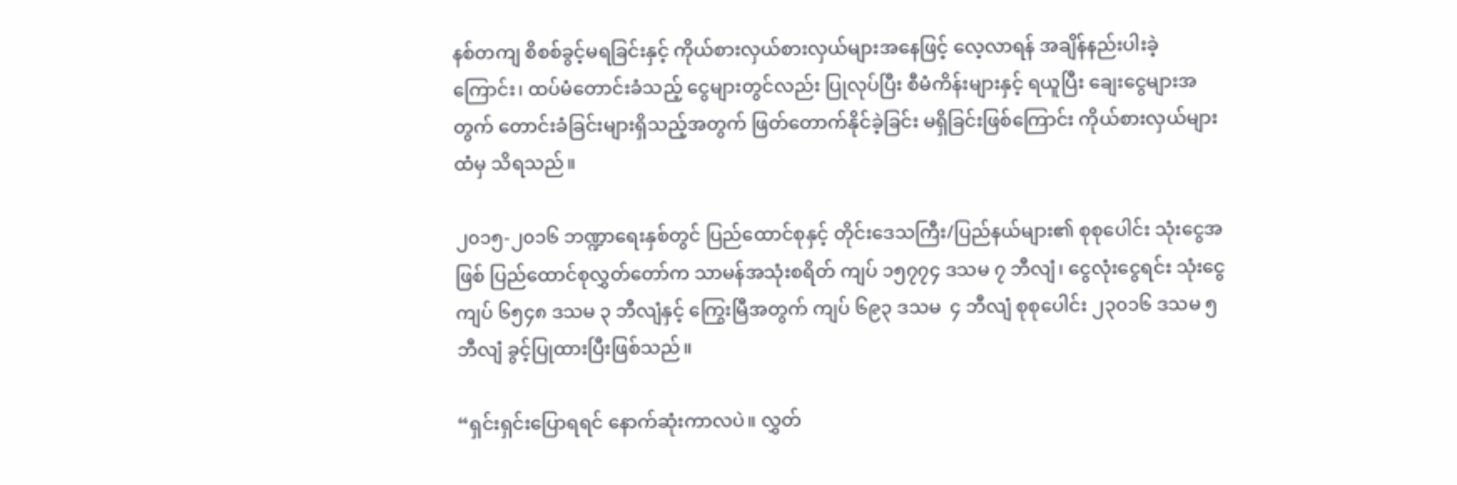နစ်တကျ စိစစ်ခွင့်မရခြင်းနှင့် ကိုယ်စားလှယ်စားလှယ်များအနေဖြင့် လေ့လာရန် အချိန်နည်းပါးခဲ့ကြောင်း၊ ထပ်မံတောင်းခံသည့် ငွေများတွင်လည်း ပြုလုပ်ပြီး စီမံကိန်းများနှင့် ရယူပြီး ချေးငွေများအတွက် တောင်းခံခြင်းများရှိသည့်အတွက် ဖြတ်တောက်နိုင်ခဲ့ခြင်း မရှိခြင်းဖြစ်ကြောင်း ကိုယ်စားလှယ်များထံမှ သိရသည်။

၂၀၁၅-၂၀၁၆ ဘဏ္ဍာရေးနှစ်တွင် ပြည်ထောင်စုနှင့် တိုင်းဒေသကြီး/ပြည်နယ်များ၏ စုစုပေါင်း သုံးငွေအဖြစ် ပြည်ထောင်စုလွှတ်တော်က သာမန်အသုံးစရိတ် ကျပ် ၁၅၇၇၄ ဒသမ ၇ ဘီလျံ၊ ငွေလုံးငွေရင်း သုံးငွေကျပ် ၆၅၄၈ ဒသမ ၃ ဘီလျံနှင့် ကြွေးမြီအတွက် ကျပ် ၆၉၃ ဒသမ  ၄ ဘီလျံ စုစုပေါင်း ၂၃၀၁၆ ဒသမ ၅ ဘီလျံ ခွင့်ပြုထားပြီးဖြစ်သည်။

“ရှင်းရှင်းပြောရရင် နောက်ဆုံးကာလပဲ။ လွှတ်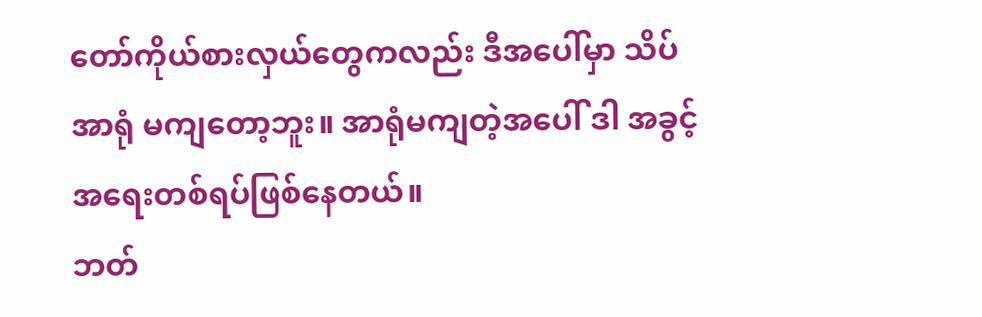တော်ကိုယ်စားလှယ်တွေကလည်း ဒီအပေါ်မှာ သိပ်အာရုံ မကျတော့ဘူး။ အာရုံမကျတဲ့အပေါ် ဒါ အခွင့်အရေးတစ်ရပ်ဖြစ်နေတယ်။
ဘတ်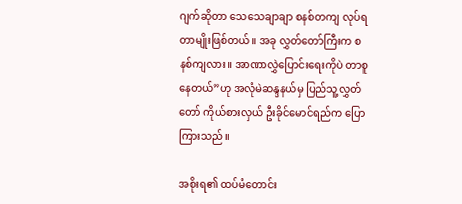ဂျက်ဆိုတာ သေသေချာချာ စနစ်တကျ လုပ်ရတာမျိုးဖြစ်တယ်။ အခု လွှတ်တော်ကြီးက စနစ်ကျလား။ အာဏာလွှဲပြောင်းရေးကိုပဲ တာစူနေတယ်”ဟု အလုံမဲဆန္ဒနယ်မှ ပြည်သူ့လွှတ်တော် ကိုယ်စားလှယ် ဦးခိုင်မောင်ရည်က ပြောကြားသည်။

အစိုးရ၏ ထပ်မံတောင်း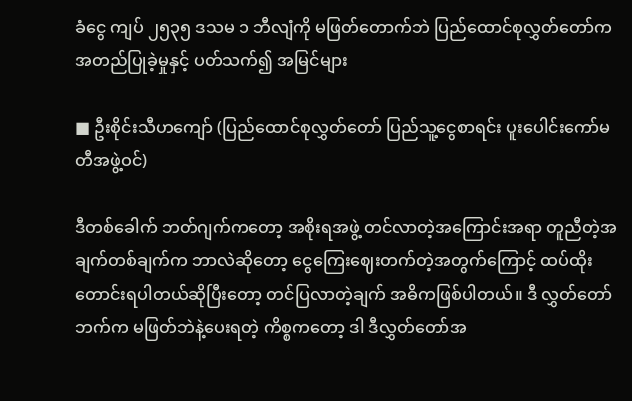ခံငွေ ကျပ် ၂၅၃၅ ဒသမ ၁ ဘီလျံကို မဖြတ်တောက်ဘဲ ပြည်ထောင်စုလွှတ်တော်က အတည်ပြုခဲ့မှုနှင့် ပတ်သက်၍ အမြင်များ

■ ဦးစိုင်းသီဟကျော် (ပြည်ထောင်စုလွှတ်တော် ပြည်သူ့ငွေစာရင်း ပူးပေါင်းကော်မတီအဖွဲ့ဝင်)

ဒီတစ်ခေါက် ဘတ်ဂျက်ကတော့ အစိုးရအဖွဲ့ တင်လာတဲ့အကြောင်းအရာ တူညီတဲ့အချက်တစ်ချက်က ဘာလဲဆိုတော့ ငွေကြေးဈေးတက်တဲ့အတွက်ကြောင့် ထပ်ထိုးတောင်းရပါတယ်ဆိုပြီးတော့ တင်ပြလာတဲ့ချက် အဓိကဖြစ်ပါတယ်။ ဒီ လွှတ်တော်ဘက်က မဖြတ်ဘဲနဲ့ပေးရတဲ့ ကိစ္စကတော့ ဒါ ဒီလွှတ်တော်အ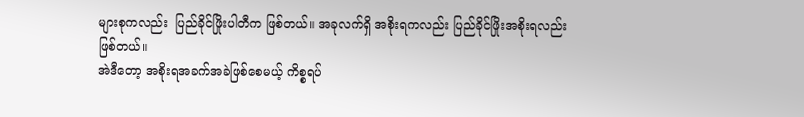များစုကလည်း  ပြည်ခိုင်ဖြိုးပါတီက ဖြစ်တယ်။ အခုလက်ရှိ အစိုးရကလည်း ပြည်ခိုင်ဖြိုးအစိုးရလည်း ဖြစ်တယ်။
အဲဒီတော့ အစိုးရအခက်အခဲဖြစ်စေမယ့် ကိစ္စရပ်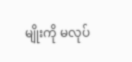မျိုးကို မလုပ်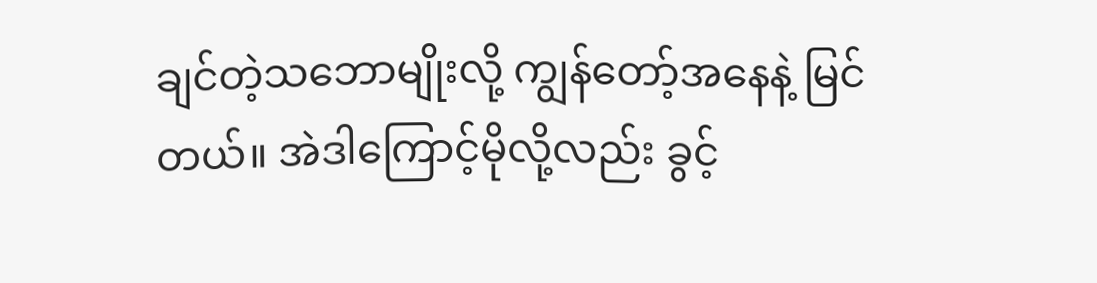ချင်တဲ့သဘောမျိုးလို့ ကျွန်တော့်အနေနဲ့ မြင်တယ်။ အဲဒါကြောင့်မိုလို့လည်း ခွင့်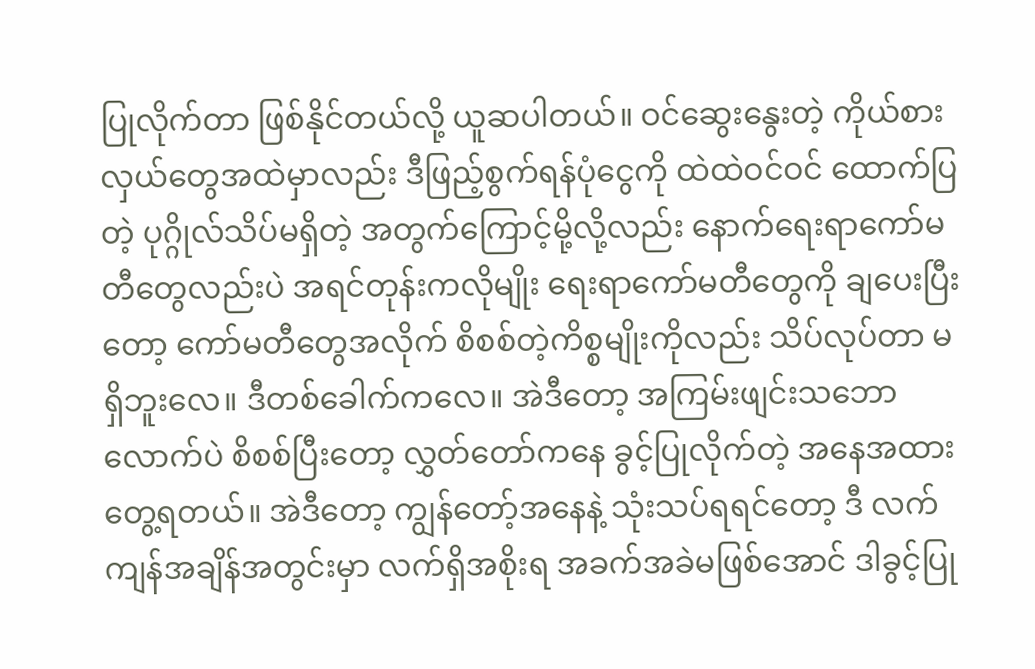ပြုလိုက်တာ ဖြစ်နိုင်တယ်လို့ ယူဆပါတယ်။ ဝင်ဆွေးနွေးတဲ့ ကိုယ်စားလှယ်တွေအထဲမှာလည်း ဒီဖြည့်စွက်ရန်ပုံငွေကို ထဲထဲဝင်ဝင် ထောက်ပြတဲ့ ပုဂ္ဂိုလ်သိပ်မရှိတဲ့ အတွက်ကြောင့်မို့လို့လည်း နောက်ရေးရာကော်မတီတွေလည်းပဲ အရင်တုန်းကလိုမျိုး ရေးရာကော်မတီတွေကို ချပေးပြီးတော့ ကော်မတီတွေအလိုက် စိစစ်တဲ့ကိစ္စမျိုးကိုလည်း သိပ်လုပ်တာ မရှိဘူးလေ။ ဒီတစ်ခေါက်ကလေ။ အဲဒီတော့ အကြမ်းဖျင်းသဘောလောက်ပဲ စိစစ်ပြီးတော့ လွှတ်တော်ကနေ ခွင့်ပြုလိုက်တဲ့ အနေအထား တွေ့ရတယ်။ အဲဒီတော့ ကျွန်တော့်အနေနဲ့ သုံးသပ်ရရင်တော့ ဒီ လက်ကျန်အချိန်အတွင်းမှာ လက်ရှိအစိုးရ အခက်အခဲမဖြစ်အောင် ဒါခွင့်ပြု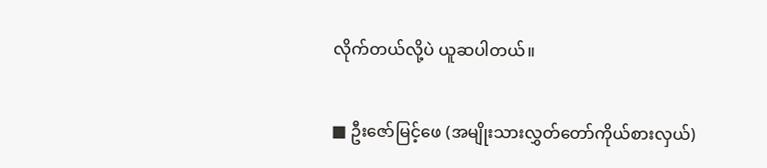လိုက်တယ်လို့ပဲ ယူဆပါတယ်။

■ ဦးဇော်မြင့်ဖေ (အမျိုးသားလွှတ်တော်ကိုယ်စားလှယ်)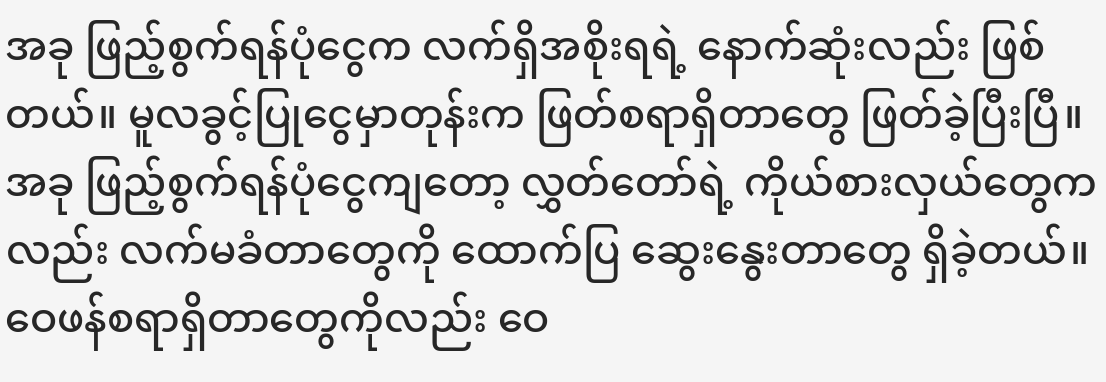အခု ဖြည့်စွက်ရန်ပုံငွေက လက်ရှိအစိုးရရဲ့ နောက်ဆုံးလည်း ဖြစ်တယ်။ မူလခွင့်ပြုငွေမှာတုန်းက ဖြတ်စရာရှိတာတွေ ဖြတ်ခဲ့ပြီးပြီ။ အခု ဖြည့်စွက်ရန်ပုံငွေကျတော့ လွှတ်တော်ရဲ့ ကိုယ်စားလှယ်တွေကလည်း လက်မခံတာတွေကို ထောက်ပြ ဆွေးနွေးတာတွေ ရှိခဲ့တယ်။ ဝေဖန်စရာရှိတာတွေကိုလည်း ဝေ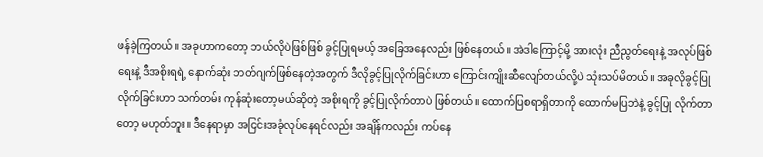ဖန်ခဲ့ကြတယ်။ အခုဟာကတော့ ဘယ်လိုပဲဖြစ်ဖြစ် ခွင့်ပြုရမယ့် အခြေအနေလည်း ဖြစ်နေတယ်။ အဲဒါကြောင့်မို့ အားလုံး ညီညွတ်ရေးနဲ့ အလုပ်ဖြစ်ရေးနဲ့ ဒီအစိုးရရဲ့ နောက်ဆုံး ဘတ်ဂျက်ဖြစ်နေတဲ့အတွက် ဒီလိုခွင့်ပြုလိုက်ခြင်းဟာ ကြောင်းကျိုးဆီလျော်တယ်လို့ပဲ သုံးသပ်မိတယ်။ အခုလိုခွင့်ပြုလိုက်ခြင်းဟာ သက်တမ်း ကုန်ဆုံးတော့မယ်ဆိုတဲ့ အစိုးရကို ခွင့်ပြုလိုက်တာပဲ ဖြစ်တယ်။ ထောက်ပြစရာရှိတာကို ထောက်မပြဘဲနဲ့ ခွင့်ပြု လိုက်တာတော့ မဟုတ်ဘူး။ ဒီနေရာမှာ အငြင်းအခုံလုပ်နေရင်လည်း အချိန်ကလည်း ကပ်နေ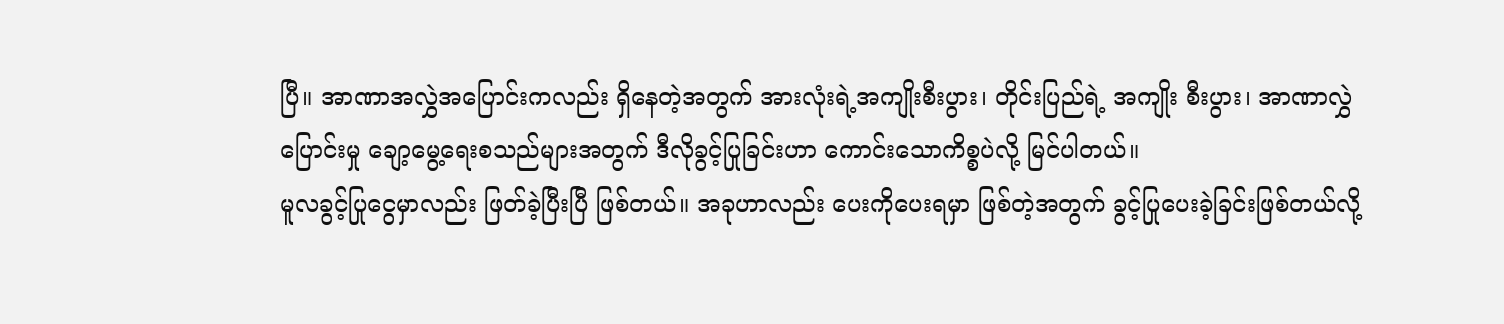ပြီ။ အာဏာအလွှဲအပြောင်းကလည်း ရှိနေတဲ့အတွက် အားလုံးရဲ့အကျိုးစီးပွား၊ တိုင်းပြည်ရဲ့ အကျိုး စီးပွား၊ အာဏာလွှဲပြောင်းမှု ချော့မွေ့ရေးစသည်များအတွက် ဒီလိုခွင့်ပြုခြင်းဟာ ကောင်းသောကိစ္စပဲလို့ မြင်ပါတယ်။
မူလခွင့်ပြုငွေမှာလည်း ဖြတ်ခဲ့ပြီးပြီ ဖြစ်တယ်။ အခုဟာလည်း ပေးကိုပေးရမှာ ဖြစ်တဲ့အတွက် ခွင့်ပြုပေးခဲ့ခြင်းဖြစ်တယ်လို့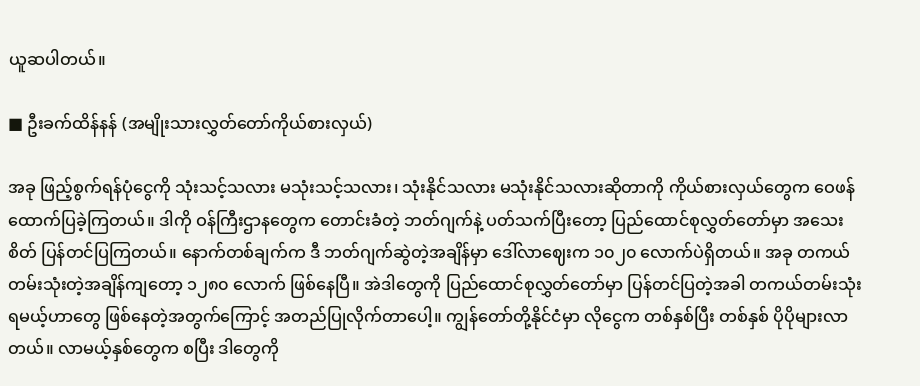ယူဆပါတယ်။

■ ဦးခက်ထိန်နန် (အမျိုးသားလွှတ်တော်ကိုယ်စားလှယ်)

အခု ဖြည့်စွက်ရန်ပုံငွေကို သုံးသင့်သလား မသုံးသင့်သလား၊ သုံးနိုင်သလား မသုံးနိုင်သလားဆိုတာကို ကိုယ်စားလှယ်တွေက ဝေဖန်ထောက်ပြခဲ့ကြတယ်။ ဒါကို ဝန်ကြီးဌာနတွေက တောင်းခံတဲ့ ဘတ်ဂျက်နဲ့ ပတ်သက်ပြီးတော့ ပြည်ထောင်စုလွှတ်တော်မှာ အသေးစိတ် ပြန်တင်ပြကြတယ်။ နောက်တစ်ချက်က ဒီ ဘတ်ဂျက်ဆွဲတဲ့အချိန်မှာ ဒေါ်လာဈေးက ၁၀၂၀ လောက်ပဲရှိတယ်။ အခု တကယ်တမ်းသုံးတဲ့အချိန်ကျတော့ ၁၂၈၀ လောက် ဖြစ်နေပြီ။ အဲဒါတွေကို ပြည်ထောင်စုလွှတ်တော်မှာ ပြန်တင်ပြတဲ့အခါ တကယ်တမ်းသုံးရမယ့်ဟာတွေ ဖြစ်နေတဲ့အတွက်ကြောင့် အတည်ပြုလိုက်တာပေါ့။ ကျွန်တော်တို့နိုင်ငံမှာ လိုငွေက တစ်နှစ်ပြီး တစ်နှစ် ပိုပိုများလာတယ်။ လာမယ့်နှစ်တွေက စပြီး ဒါတွေကို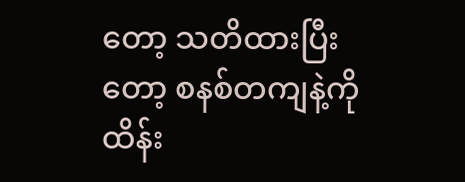တော့ သတိထားပြီးတော့ စနစ်တကျနဲ့ကို ထိန်း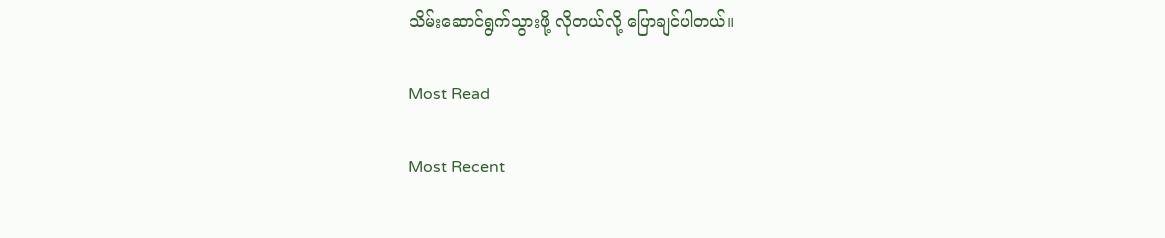သိမ်းဆောင်ရွက်သွားဖို့ လိုတယ်လို့ ပြောချင်ပါတယ်။

Most Read

Most Recent